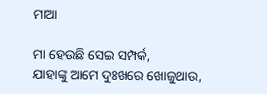ମାଆ

ମା ହେଉଛି ସେଇ ସମ୍ପର୍କ,
ଯାହାଙ୍କୁ ଆମେ ଦୁଃଖରେ ଖୋଜୁଥାଉ,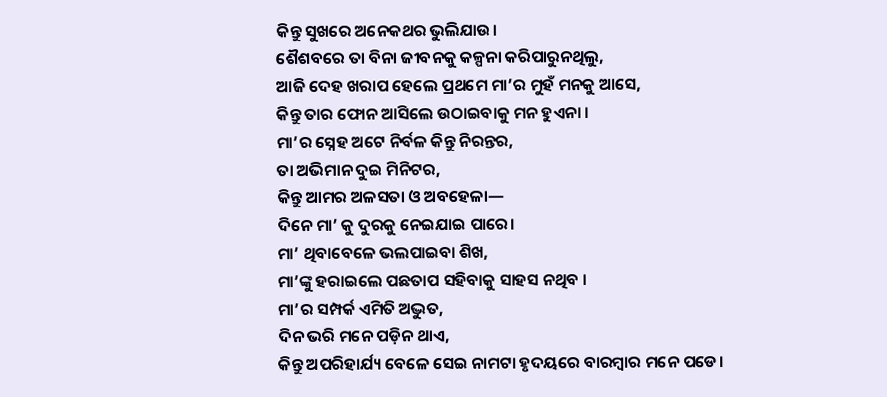କିନ୍ତୁ ସୁଖରେ ଅନେକଥର ଭୁଲିଯାଉ।
ଶୈଶବରେ ତା ବିନା ଜୀବନକୁ କଳ୍ପନା କରିପାରୁନଥିଲୁ,
ଆଜି ଦେହ ଖରାପ ହେଲେ ପ୍ରଥମେ ମା’ର ମୁହଁ ମନକୁ ଆସେ,
କିନ୍ତୁ ତାର ଫୋନ ଆସିଲେ ଉଠାଇବାକୁ ମନ ହୁଏନା ।
ମା’ର ସ୍ନେହ ଅଟେ ନିର୍ବଳ କିନ୍ତୁ ନିରନ୍ତର,
ତା ଅଭିମାନ ଦୁଇ ମିନିଟର,
କିନ୍ତୁ ଆମର ଅଳସତା ଓ ଅବହେଳା—
ଦିନେ ମା’ କୁ ଦୁରକୁ ନେଇଯାଇ ପାରେ।
ମା’ ଥିବାବେଳେ ଭଲପାଇବା ଶିଖ,
ମା’ଙ୍କୁ ହରାଇଲେ ପଛତାପ ସହିବାକୁ ସାହସ ନଥିବ ।
ମା’ର ସମ୍ପର୍କ ଏମିତି ଅଦ୍ଭୁତ,
ଦିନ ଭରି ମନେ ପଡ଼ିନ ଥାଏ,
କିନ୍ତୁ ଅପରିହାର୍ଯ୍ୟ ବେଳେ ସେଇ ନାମଟା ହୃଦୟରେ ବାରମ୍ବାର ମନେ ପଡେ।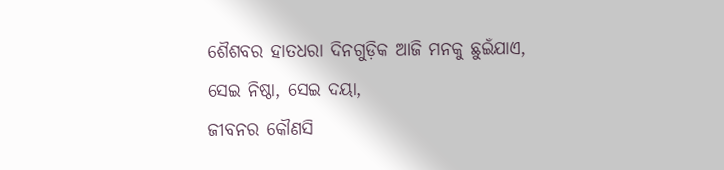ଶୈଶବର ହାତଧରା ଦିନଗୁଡ଼ିକ ଆଜି ମନକୁ ଛୁଇଁଯାଏ,
ସେଇ ନିଷ୍ଠା, ସେଇ ଦୟା,
ଜୀବନର କୌଣସି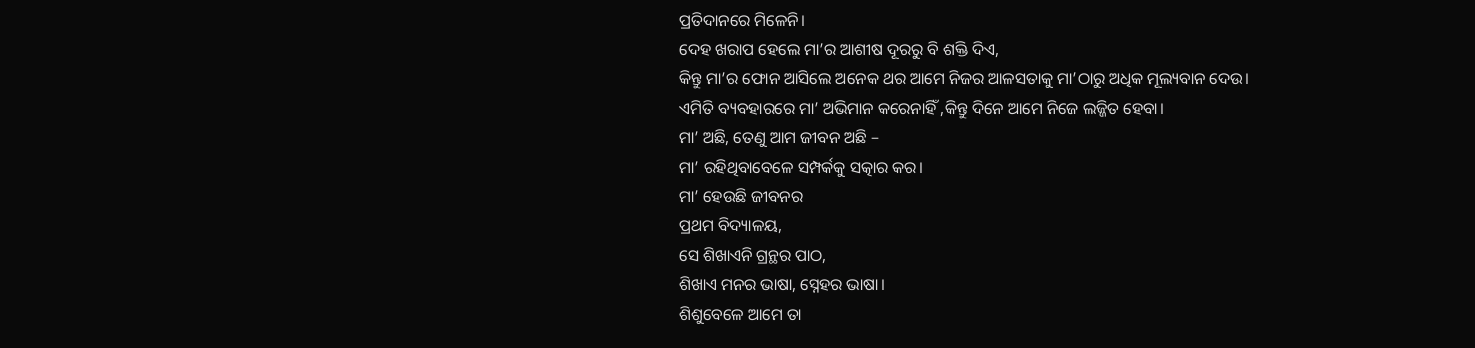ପ୍ରତିଦାନରେ ମିଳେନି।
ଦେହ ଖରାପ ହେଲେ ମା’ର ଆଶୀଷ ଦୂରରୁ ବି ଶକ୍ତି ଦିଏ,
କିନ୍ତୁ ମା’ର ଫୋନ ଆସିଲେ ଅନେକ ଥର ଆମେ ନିଜର ଆଳସତାକୁ ମା’ଠାରୁ ଅଧିକ ମୂଲ୍ୟବାନ ଦେଉ।
ଏମିତି ବ୍ୟବହାରରେ ମା’ ଅଭିମାନ କରେନାହିଁ ,କିନ୍ତୁ ଦିନେ ଆମେ ନିଜେ ଲଜ୍ଜିତ ହେବା।
ମା’ ଅଛି, ତେଣୁ ଆମ ଜୀବନ ଅଛି –
ମା’ ରହିଥିବାବେଳେ ସମ୍ପର୍କକୁ ସତ୍କାର କର।
ମା’ ହେଉଛି ଜୀବନର
ପ୍ରଥମ ବିଦ୍ୟାଳୟ,
ସେ ଶିଖାଏନି ଗ୍ରନ୍ଥର ପାଠ,
ଶିଖାଏ ମନର ଭାଷା, ସ୍ନେହର ଭାଷା।
ଶିଶୁବେଳେ ଆମେ ତା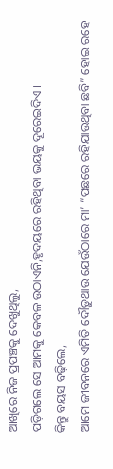ଆଖିରେ ନିଜ ପ୍ରପଞ୍ଚକୁ ଦେଖୁଥିଲୁ,
ପଡ଼ିଗଲେ ସେ ଆମକୁ କେବଳ ଉଠାଏନି,ହୃଦୟରେ ରହିଥିବା ଭୟକୁ ଦୂରେଇଦିଏ ।
କିନ୍ତୁ ବୟସ ବଢ଼ିଲେ,
ଆମେ ଜୀବନରେ ଏମିତି ଦୌଡ଼ୁଥାଉ ଯେଉଁଠାରେ ମା’ “ପଛରେ ରହିଯାଉଥିବା ଛବି” ହୋଇ ରହେ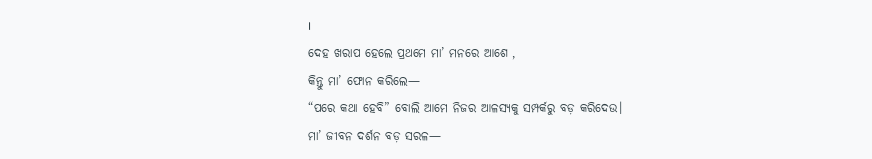।
ଦେହ ଖରାପ ହେଲେ ପ୍ରଥମେ ମା’ ମନରେ ଆଶେ ,
କିନ୍ତୁ ମା’ ଫୋନ କରିଲେ—
“ପରେ କଥା ହେବି” ବୋଲି ଆମେ ନିଜର ଆଳସ୍ୟକୁ ସମ୍ପର୍କରୁ ବଡ଼ କରିଦେଉ।
ମା’ ଜୀବନ ଦର୍ଶନ ବଡ଼ ସରଳ—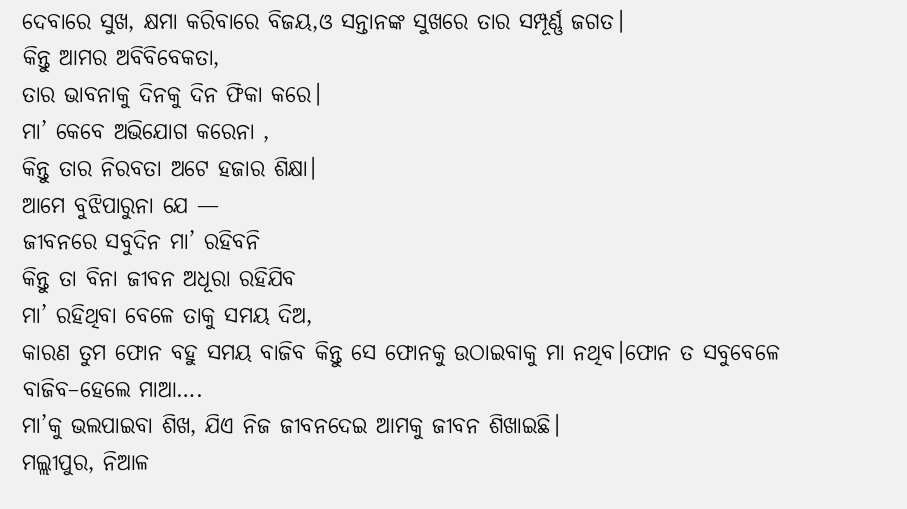ଦେବାରେ ସୁଖ, କ୍ଷମା କରିବାରେ ବିଜୟ,ଓ ସନ୍ତାନଙ୍କ ସୁଖରେ ତାର ସମ୍ପୂର୍ଣ୍ଣ ଜଗତ।
କିନ୍ତୁ ଆମର ଅବିବିବେକତା,
ତାର ଭାବନାକୁ ଦିନକୁ ଦିନ ଫିକା କରେ।
ମା’ କେବେ ଅଭିଯୋଗ କରେନା ,
କିନ୍ତୁ ତାର ନିରବତା ଅଟେ ହଜାର ଶିକ୍ଷା।
ଆମେ ବୁଝିପାରୁନା ଯେ —
ଜୀବନରେ ସବୁଦିନ ମା’ ରହିବନି
କିନ୍ତୁ ତା ବିନା ଜୀବନ ଅଧୂରା ରହିଯିବ
ମା’ ରହିଥିବା ବେଳେ ତାକୁ ସମୟ ଦିଅ,
କାରଣ ତୁମ ଫୋନ ବହୁ ସମୟ ବାଜିବ କିନ୍ତୁ ସେ ଫୋନକୁ ଉଠାଇବାକୁ ମା ନଥିବ।ଫୋନ ତ ସବୁବେଳେ ବାଜିବ–ହେଲେ ମାଆ….
ମା’କୁ ଭଲପାଇବା ଶିଖ, ଯିଏ ନିଜ ଜୀବନଦେଇ ଆମକୁ ଜୀବନ ଶିଖାଇଛି।
ମଲ୍ଲୀପୁର, ନିଆଳ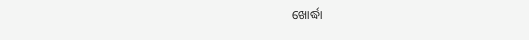ଖୋର୍ଦ୍ଧା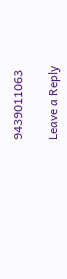9439011063

Leave a Reply